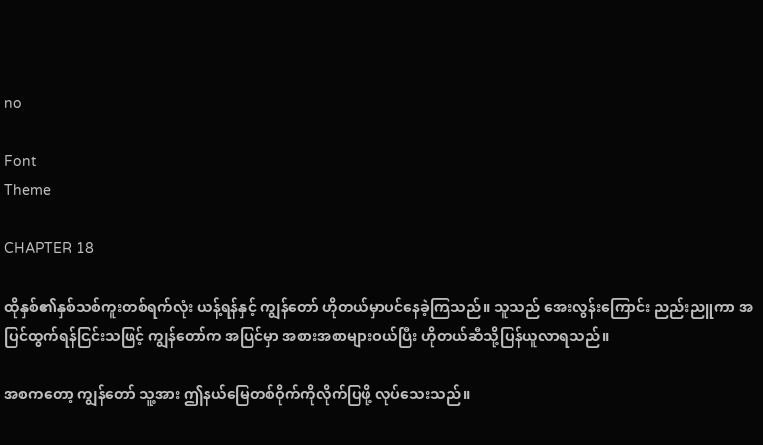no

Font
Theme

CHAPTER 18

ထိုနှစ်၏နှစ်သစ်ကူးတစ်ရက်လုံး ယန့်ရန်နှင့် ကျွန်တော် ဟိုတယ်မှာပင်နေခဲ့ကြသည်။ သူသည် အေးလွန်းကြောင်း ညည်းညူကာ အပြင်ထွက်ရန်ငြင်းသဖြင့် ကျွန်တော်က အပြင်မှာ အစားအစာများဝယ်ပြီး ဟိုတယ်ဆီသို့ပြန်ယူလာရသည်။

အစကတော့ ကျွန်တော် သူ့အား ဤနယ်မြေတစ်ဝိုက်ကိုလိုက်ပြဖို့ လုပ်သေးသည်။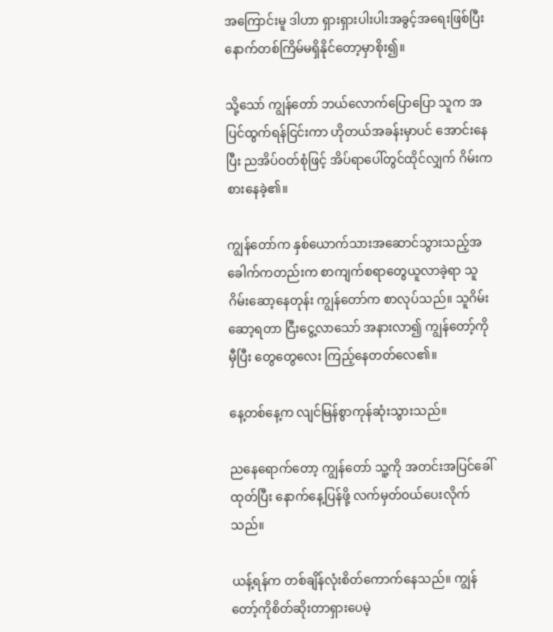အကြောင်းမူ ဒါဟာ ရှားရှားပါးပါးအခွင့်အရေးဖြစ်ပြီး နောက်တစ်ကြိမ်မရှိနိုင်တော့မှာစိုး၍။

သို့သော် ကျွန်တော် ဘယ်လောက်ပြောပြော သူက အပြင်ထွက်ရန်ငြင်းကာ ဟိုတယ်အခန်းမှာပင် အောင်းနေပြီး ညအိပ်ဝတ်စုံဖြင့် အိပ်ရာပေါ်တွင်ထိုင်လျှက် ဂိမ်းကစားနေခဲ့၏။

ကျွန်တော်က နှစ်ယောက်သားအဆောင်သွားသည့်အခေါက်ကတည်းက စာကျက်စရာတွေယူလာခဲ့ရာ သူဂိမ်းဆော့နေတုန်း ကျွန်တော်က စာလုပ်သည်။ သူဂိမ်းဆော့ရတာ ငြီးငွေ့လာသော် အနားလာ၍ ကျွန်တော့်ကို မှီပြီး တွေတွေလေး ကြည့်နေတတ်လေ၏။

နေ့တစ်နေ့က လျင်မြန်စွာကုန်ဆုံးသွားသည်။

ညနေရောက်တော့ ကျွန်တော် သူ့ကို အတင်းအပြင်ခေါ်ထုတ်ပြီး နောက်နေ့ပြန်ဖို့ လက်မှတ်ဝယ်ပေးလိုက်သည်။

ယန့်ရန်က တစ်ချိန်လုံးစိတ်ကောက်နေသည်။ ကျွန်တော့်ကိုစိတ်ဆိုးတာရှားပေမဲ့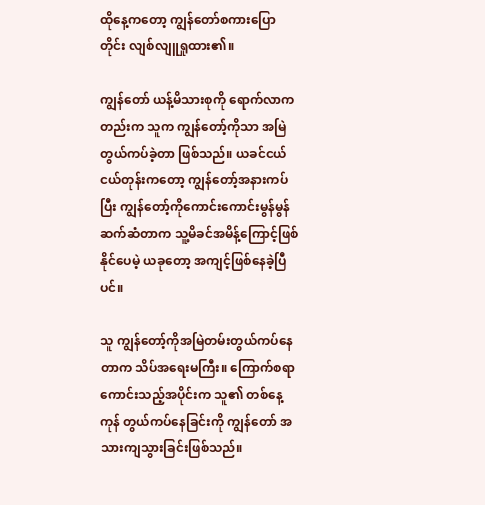ထိုနေ့ကတော့ ကျွန်တော်စကားပြောတိုင်း လျစ်လျူရှုထား၏။

ကျွန်တော် ယန့်မိသားစုကို ရောက်လာကတည်းက သူက ကျွန်တော့်ကိုသာ အမြဲတွယ်ကပ်ခဲ့တာ ဖြစ်သည်။ ယခင်ငယ်ငယ်တုန်းကတော့ ကျွန်တော့်အနားကပ်ပြီး ကျွန်တော့်ကိုကောင်းကောင်းမွန်မွန်ဆက်ဆံတာက သူ့မိခင်အမိန့်ကြောင့်ဖြစ်နိုင်ပေမဲ့ ယခုတော့ အကျင့်ဖြစ်နေခဲ့ပြီပင်။

သူ ကျွန်တော့်ကိုအမြဲတမ်းတွယ်ကပ်နေတာက သိပ်အရေးမကြီး။ ကြောက်စရာကောင်းသည့်အပိုင်းက သူ၏ တစ်နေ့ကုန် တွယ်ကပ်နေခြင်းကို ကျွန်တော် အသားကျသွားခြင်းဖြစ်သည်။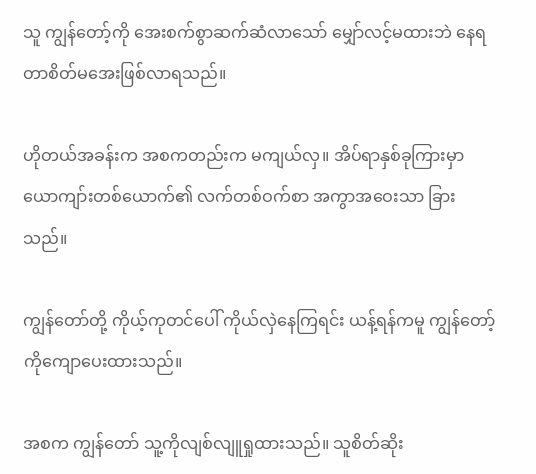သူ ကျွန်တော့်ကို အေးစက်စွာဆက်ဆံလာသော် မျှော်လင့်မထားဘဲ နေရတာစိတ်မအေးဖြစ်လာရသည်။

ဟိုတယ်အခန်းက အစကတည်းက မကျယ်လှ။ အိပ်ရာနှစ်ခုကြားမှာ ယောကျာ်းတစ်ယောက်၏ လက်တစ်ဝက်စာ အကွာအဝေးသာ ခြားသည်။

ကျွန်တော်တို့ ကိုယ့်ကုတင်ပေါ် ကိုယ်လှဲနေကြရင်း ယန့်ရန်ကမူ ကျွန်တော့်ကိုကျောပေးထားသည်။

အစက ကျွန်တော် သူ့ကိုလျစ်လျူရှုထားသည်။ သူစိတ်ဆိုး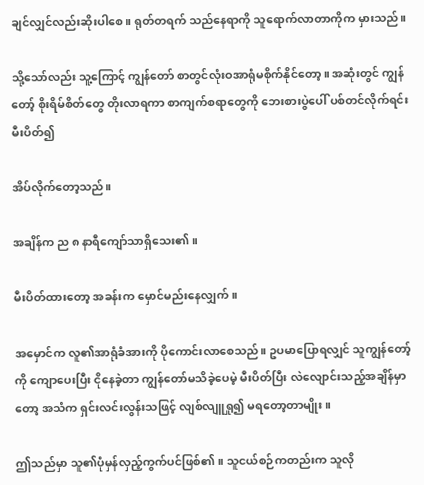ချင်လျှင်လည်းဆိုးပါစေ။ ရုတ်တရက် သည်နေရာကို သူရောက်လာတာကိုက မှားသည်။

သို့သော်လည်း သူ့ကြောင့် ကျွန်တော် စာတွင်လုံးဝအာရုံမစိုက်နိုင်တော့။ အဆုံးတွင် ကျွန်တော့် စိုးရိမ်စိတ်တွေ တိုးလာရကာ စာကျက်စရာတွေကို ဘေးစားပွဲပေါ် ပစ်တင်လိုက်ရင်း မီးပိတ်၍

အိပ်လိုက်တော့သည်။

အချိန်က ည ၈ နာရီကျော်သာရှိသေး၏။

မီးပိတ်ထားတော့ အခန်းက မှောင်မည်းနေလျှက်။

အမှောင်က လူ၏အာရုံခံအားကို ပိုကောင်းလာစေသည်။ ဥပမာပြောရလျှင် သူကျွန်တော့်ကို ကျောပေးပြီး ငိုနေခဲ့တာ ကျွန်တော်မသိခဲ့ပေမဲ့ မီးပိတ်ပြီး လဲလျောင်းသည့်အချိန်မှာတော့ အသံက ရှင်းလင်းလွန်းသဖြင့် လျစ်လျူရှု၍ မရတော့တာမျိုး။

ဤသည်မှာ သူ၏ပုံမှန်လှည့်ကွက်ပင်ဖြစ်၏။ သူငယ်စဉ်ကတည်းက သူလို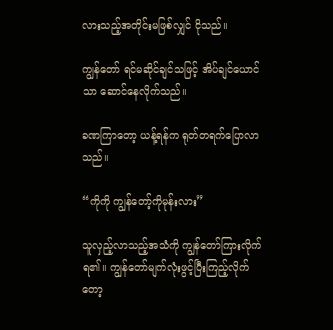လားသည့်အတိုင်းမဖြစ်လျှင် ငိုသည်။

ကျွန်တော် ရင်မဆိုင်ချင်သဖြင့် အိပ်ချင်ယောင်သာ ဆောင်နေလိုက်သည်။

ခဏကြာတော့ ယန့်ရန်က ရုတ်တရက်ပြောလာသည်။

“ကိုကို ကျွန်တော့်ကိုမုန်းလား”

သူလှည့်လာသည့်အသံကို ကျွန်တော်ကြားလိုက်ရ၏။ ကျွန်တော်မျက်လုံးဖွင့်ပြီးကြည့်လိုက်တော့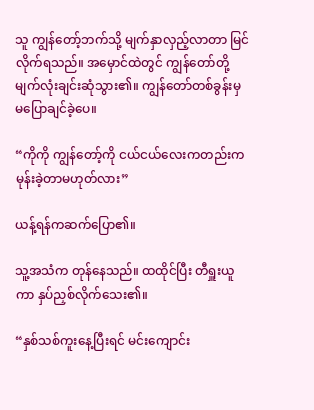သူ ကျွန်တော့်ဘက်သို့ မျက်နှာလှည့်လာတာ မြင်လိုက်ရသည်။ အမှောင်ထဲတွင် ကျွန်တော်တို့မျက်လုံးချင်းဆုံသွား၏။ ကျွန်တော်တစ်ခွန်းမှ မပြောချင်ခဲ့ပေ။

“ကိုကို ကျွန်တော့်ကို ငယ်ငယ်လေးကတည်းက မုန်းခဲ့တာမဟုတ်လား”

ယန့်ရန်ကဆက်ပြော၏။

သူ့အသံက တုန်နေသည်။ ထထိုင်ပြီး တီရှူးယူကာ နှပ်ညှစ်လိုက်သေး၏။

“နှစ်သစ်ကူးနေ့ပြီးရင် မင်းကျောင်း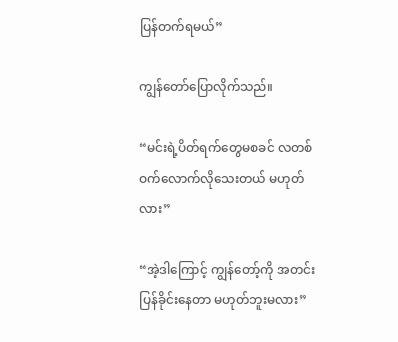ပြန်တက်ရမယ်”

ကျွန်တော်ပြောလိုက်သည်။

“မင်းရဲ့ပိတ်ရက်တွေမစခင် လတစ်ဝက်လောက်လိုသေးတယ် မဟုတ်လား”

“အဲ့ဒါကြောင့် ကျွန်တော့်ကို အတင်းပြန်ခိုင်းနေတာ မဟုတ်ဘူးမလား”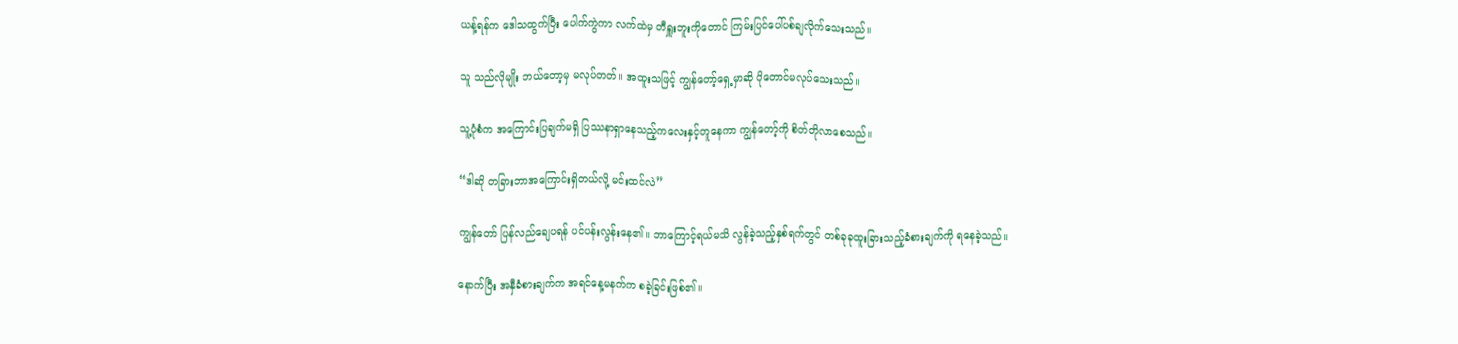ယန့်ရန်က ဒေါသထွက်ပြီး ပေါက်ကွဲကာ လက်ထဲမှ တီရှူးဘူးကိုတောင် ကြမ်းပြင်ပေါ်ပစ်ချလိုက်သေးသည်။

သူ သည်လိုမျိုး ဘယ်တော့မှ မလုပ်တတ်။ အထူးသဖြင့် ကျွန်တော့်ရှေ့မှာဆို ပိုတောင်မလုပ်သေးသည်။

သူ့ပုံစံက အကြောင်းပြချက်မရှိ ပြဿနာရှာနေသည့်ကလေးနှင့်တူနေကာ ကျွန်တော့်ကို စိတ်တိုလာစေသည်။

“ဒါဆို တခြားဘာအကြောင်းရှိတယ်လို့ မင်းထင်လဲ”

ကျွန်တော် ပြန်လည်ချေပရန် ပင်ပန်းလွန်းနေ၏။ ဘာကြောင့်ရယ်မသိ လွန်ခဲ့သည့်နှစ်ရက်တွင် တစ်ခုခုထူးခြားသည့်ခံစားချက်ကို ရနေခဲ့သည်။

နောက်ပြီး အနှီခံစားချက်က အရင်နေ့မနက်က စခဲ့ခြင်းဖြစ်၏။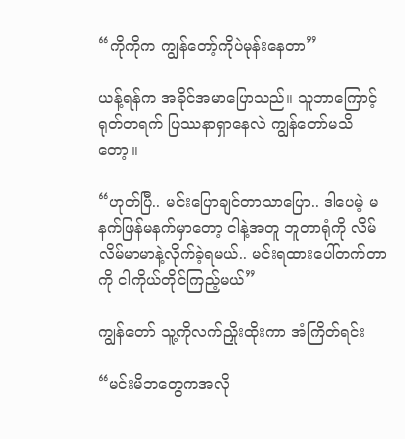“ကိုကိုက ကျွန်တော့်ကိုပဲမုန်းနေတာ”

ယန့်ရန်က အခိုင်အမာပြောသည်။ သူဘာကြောင့် ရုတ်တရက် ပြဿနာရှာနေလဲ ကျွန်တော်မသိတော့။

“ဟုတ်ပြီ.. မင်းပြောချင်တာသာပြော.. ဒါပေမဲ့ မနက်ဖြန်မနက်မှာတော့ ငါနဲ့အတူ ဘူတာရုံကို လိမ်လိမ်မာမာနဲ့လိုက်ခဲ့ရမယ်.. မင်းရထားပေါ်တက်တာကို ငါကိုယ်တိုင်ကြည့်မယ်”

ကျွန်တော် သူ့ကိုလက်ညှိုးထိုးကာ အံကြိတ်ရင်း

“မင်းမိဘတွေကအလို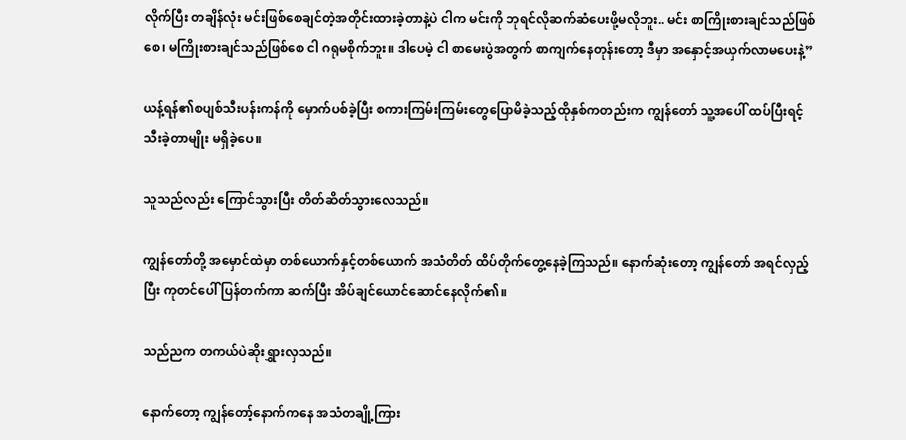လိုက်ပြီး တချိန်လုံး မင်းဖြစ်စေချင်တဲ့အတိုင်းထားခဲ့တာနဲ့ပဲ ငါက မင်းကို ဘုရင်လိုဆက်ဆံပေးဖို့မလိုဘူး.. မင်း စာကြိုးစားချင်သည်ဖြစ်စေ၊ မကြိုးစားချင်သည်ဖြစ်စေ ငါ ဂရုမစိုက်ဘူး။ ဒါပေမဲ့ ငါ စာမေးပွဲအတွက် စာကျက်နေတုန်းတော့ ဒီမှာ အနှောင့်အယှက်လာမပေးနဲ့”

ယန့်ရန်၏စပျစ်သီးပန်းကန်ကို မှောက်ပစ်ခဲ့ပြီး စကားကြမ်းကြမ်းတွေပြောမိခဲ့သည့်ထိုနှစ်ကတည်းက ကျွန်တော် သူ့အပေါ် ထပ်ပြီးရင့်သီးခဲ့တာမျိုး မရှိခဲ့ပေ။

သူသည်လည်း ကြောင်သွားပြီး တိတ်ဆိတ်သွားလေသည်။

ကျွန်တော်တို့ အမှောင်ထဲမှာ တစ်ယောက်နှင့်တစ်ယောက် အသံတိတ် ထိပ်တိုက်တွေ့နေခဲ့ကြသည်။ နောက်ဆုံးတော့ ကျွန်တော် အရင်လှည့်ပြီး ကုတင်ပေါ် ပြန်တက်ကာ ဆက်ပြီး အိပ်ချင်ယောင်ဆောင်နေလိုက်၏။

သည်ညက တကယ်ပဲဆိုးရွှားလှသည်။

နောက်တော့ ကျွန်တော့်နောက်ကနေ အသံတချို့ကြား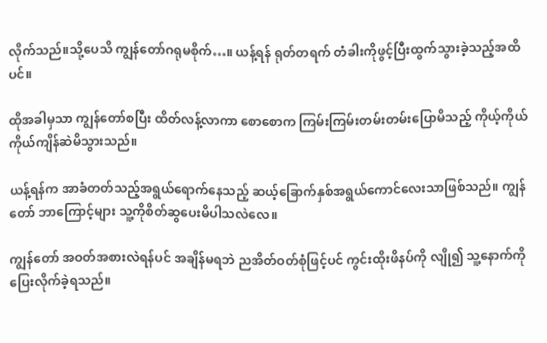လိုက်သည်။သို့ပေသိ ကျွန်တော်ဂရုမစိုက်…။ ယန့်ရန် ရုတ်တရက် တံခါးကိုဖွင့်ပြီးထွက်သွားခဲ့သည့်အထိပင်။

ထိုအခါမှသာ ကျွန်တော်စပြီး ထိတ်လန့်လာကာ စောစောက ကြမ်းကြမ်းတမ်းတမ်းပြောမိသည့် ကိုယ့်ကိုယ်ကိုယ်ကျိန်ဆဲမိသွားသည်။

ယန့်ရန်က အာခံတတ်သည့်အရွယ်ရောက်နေသည့် ဆယ့်ခြောက်နှစ်အရွယ်ကောင်လေးသာဖြစ်သည်။ ကျွန်တော် ဘာကြောင့်များ သူ့ကိုစိတ်ဆွပေးမိပါသလဲလေ။

ကျွန်တော် အဝတ်အစားလဲရန်ပင် အချိန်မရဘဲ ညအိတ်ဝတ်စုံဖြင့်ပင် ကွင်းထိုးဖိနပ်ကို လျို၍ သူ့နောက်ကိုပြေးလိုက်ခဲ့ရသည်။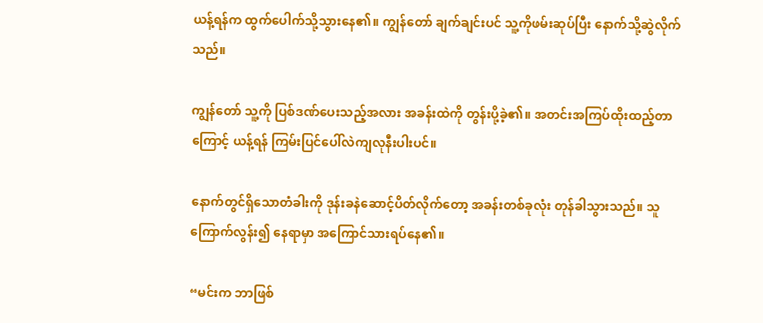ယန့်ရန်က ထွက်ပေါက်သို့သွားနေ၏။ ကျွန်တော် ချက်ချင်းပင် သူ့ကိုဖမ်းဆုပ်ပြီး နောက်သို့ဆွဲလိုက်သည်။

ကျွန်တော် သူ့ကို ပြစ်ဒဏ်ပေးသည့်အလား အခန်းထဲကို တွန်းပို့ခဲ့၏။ အတင်းအကြပ်ထိုးထည့်တာကြောင့် ယန့်ရန် ကြမ်းပြင်ပေါ်လဲကျလုနီးပါးပင်။

နောက်တွင်ရှိသောတံခါးကို ဒုန်းခနဲဆောင့်ပိတ်လိုက်တော့ အခန်းတစ်ခုလုံး တုန်ခါသွားသည်။ သူ ကြောက်လွန်း၍ နေရာမှာ အကြောင်သားရပ်နေ၏။

“မင်းက ဘာဖြစ်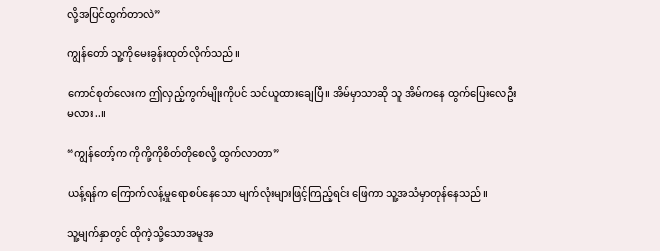လို့အပြင်ထွက်တာလဲ”

ကျွန်တော် သူ့ကိုမေးခွန်းထုတ်လိုက်သည်။

ကောင်စုတ်လေးက ဤလှည့်ကွက်မျိုးကိုပင် သင်ယူထားချေပြီ။ အိမ်မှာသာဆို သူ အိမ်ကနေ ထွက်ပြေးလေဦးမလား..။

“ကျွန်တော့်က ကိုကို့ကိုစိတ်တိုစေလို့ ထွက်လာတာ”

ယန့်ရန်က ကြောက်လန့်မှုရောစပ်နေသော မျက်လုံးများဖြင့်ကြည့်ရင်း ဖြေကာ သူ့အသံမှာတုန်နေသည်။

သူ့မျက်နှာတွင် ထိုကဲ့သို့သောအမူအ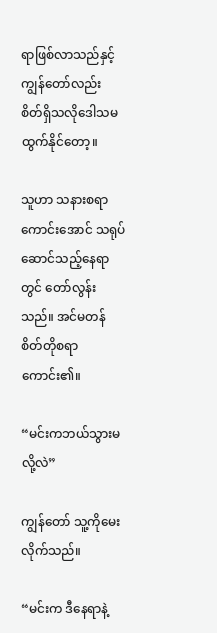ရာဖြစ်လာသည်နှင့် ကျွန်တော်လည်း စိတ်ရှိသလိုဒေါသမထွက်နိုင်တော့။

သူဟာ သနားစရာကောင်းအောင် သရုပ်ဆောင်သည့်နေရာတွင် တော်လွန်းသည်။ အင်မတန် စိတ်တိုစရာကောင်း၏။

“မင်းကဘယ်သွားမလို့လဲ”

ကျွန်တော် သူ့ကိုမေးလိုက်သည်။

“မင်းက ဒီနေရာနဲ့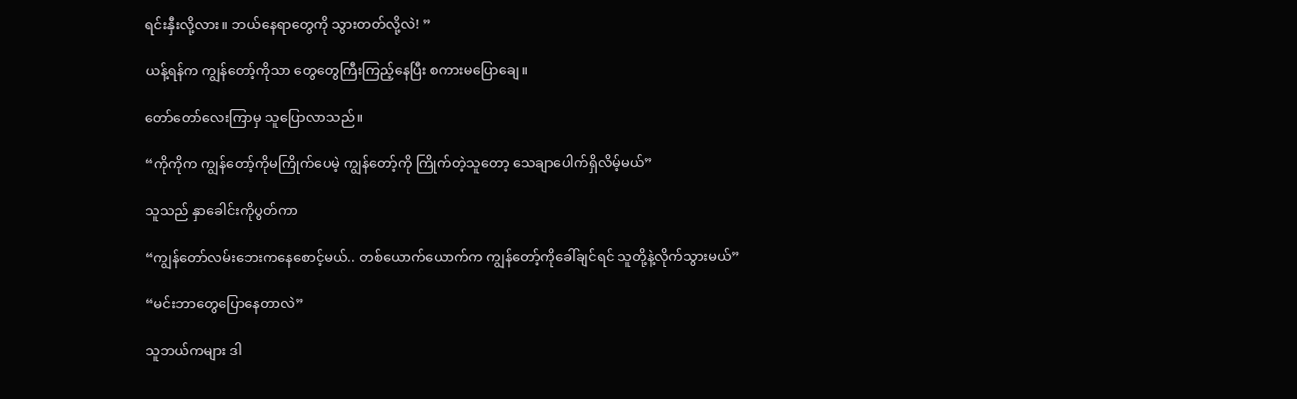ရင်းနှီးလို့လား။ ဘယ်နေရာတွေကို သွားတတ်လို့လဲ! ”

ယန့်ရန်က ကျွန်တော့်ကိုသာ တွေတွေကြီးကြည့်နေပြီး စကားမပြောချေ။

တော်တော်လေးကြာမှ သူပြောလာသည်။

“ကိုကိုက ကျွန်တော့်ကိုမကြိုက်ပေမဲ့ ကျွန်တော့်ကို ကြိုက်တဲ့သူတော့ သေချာပေါက်ရှိလိမ့်မယ်”

သူသည် နှာခေါင်းကိုပွတ်ကာ

“ကျွန်တော်လမ်းဘေးကနေစောင့်မယ်.. တစ်ယောက်ယောက်က ကျွန်တော့်ကိုခေါ်ချင်ရင် သူတို့နဲ့လိုက်သွားမယ်”

“မင်းဘာတွေပြောနေတာလဲ”

သူဘယ်ကများ ဒါ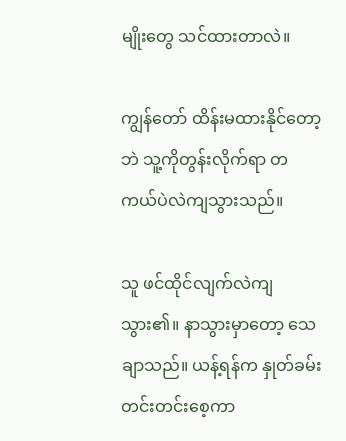မျိုးတွေ သင်ထားတာလဲ။

ကျွန်တော် ထိန်းမထားနိုင်တော့ဘဲ သူ့ကိုတွန်းလိုက်ရာ တကယ်ပဲလဲကျသွားသည်။

သူ ဖင်ထိုင်လျက်လဲကျသွား၏။ နာသွားမှာတော့ သေချာသည်။ ယန့်ရန်က နှုတ်ခမ်းတင်းတင်းစေ့ကာ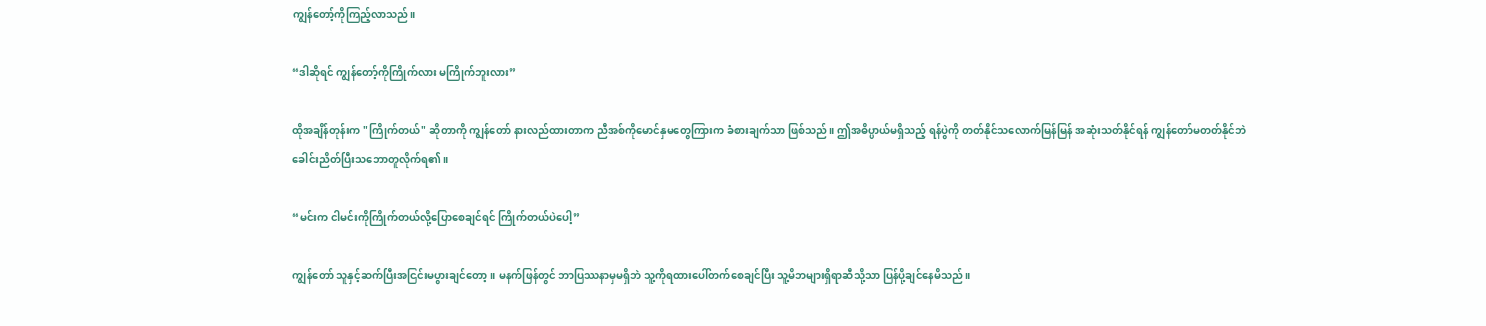ကျွန်တော့်ကိုကြည့်လာသည်။

“ဒါဆိုရင် ကျွန်တော့်ကိုကြိုက်လား မကြိုက်ဘူးလား”

ထိုအချိန်တုန်းက "ကြိုက်တယ်" ဆိုတာကို ကျွန်တော် နားလည်ထားတာက ညီအစ်ကိုမောင်နှမတွေကြားက ခံစားချက်သာ ဖြစ်သည်။ ဤအဓိပ္ပာယ်မရှိသည့် ရန်ပွဲကို တတ်နိုင်သလောက်မြန်မြန် အဆုံးသတ်နိုင်ရန် ကျွန်တော်မတတ်နိုင်ဘဲ ခေါင်းညိတ်ပြီးသဘောတူလိုက်ရ၏။

“မင်းက ငါမင်းကိုကြိုက်တယ်လို့ပြောစေချင်ရင် ကြိုက်တယ်ပဲပေါ့”

ကျွန်တော် သူနှင့်ဆက်ပြီးအငြင်းမပွားချင်တော့။ မနက်ဖြန်တွင် ဘာပြဿနာမှမရှိဘဲ သူ့ကိုရထားပေါ်တက်စေချင်ပြီး သူ့မိဘများရှိရာဆီသို့သာ ပြန်ပို့ချင်နေမိသည်။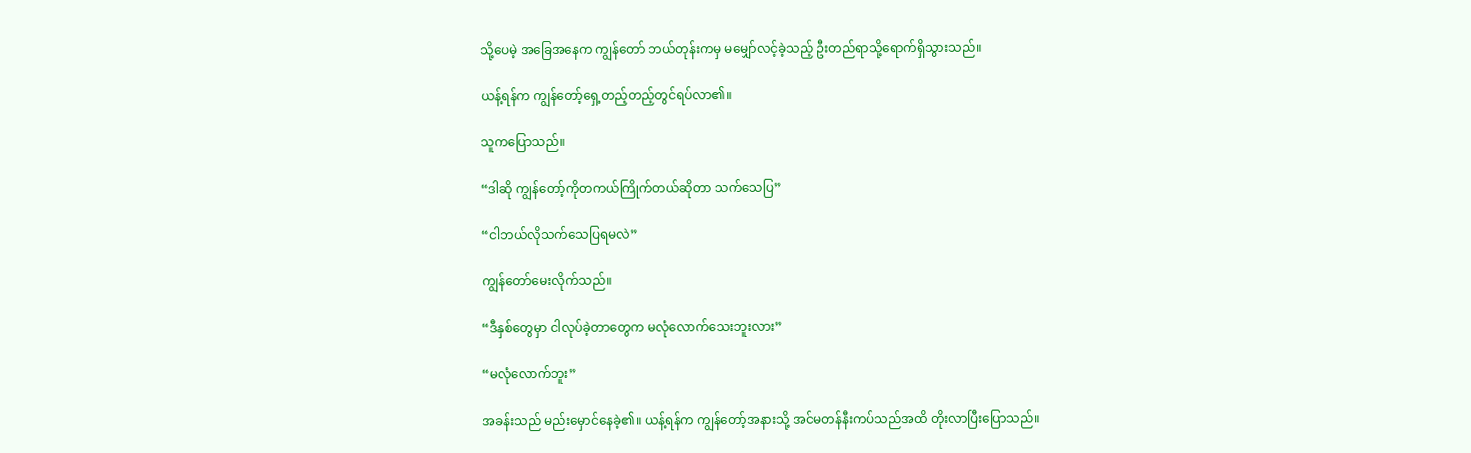သို့ပေမဲ့ အခြေအနေက ကျွန်တော် ဘယ်တုန်းကမှ မမျှော်လင့်ခဲ့သည့် ဦးတည်ရာသို့ရောက်ရှိသွားသည်။

ယန့်ရန်က ကျွန်တော့်ရှေ့တည့်တည့်တွင်ရပ်လာ၏။

သူကပြောသည်။

“ဒါဆို ကျွန်တော့်ကိုတကယ်ကြိုက်တယ်ဆိုတာ သက်သေပြ”

“ငါဘယ်လိုသက်သေပြရမလဲ”

ကျွန်တော်မေးလိုက်သည်။

“ဒီနှစ်တွေမှာ ငါလုပ်ခဲ့တာတွေက မလုံလောက်သေးဘူးလား”

“မလုံလောက်ဘူး”

အခန်းသည် မည်းမှောင်နေခဲ့၏။ ယန့်ရန်က ကျွန်တော့်အနားသို့ အင်မတန်နီးကပ်သည်အထိ တိုးလာပြီးပြောသည်။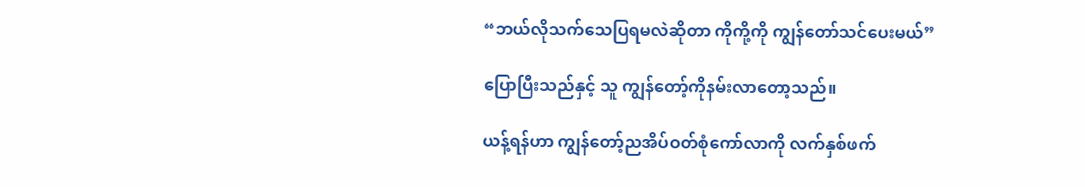“ဘယ်လိုသက်သေပြရမလဲဆိုတာ ကိုကို့ကို ကျွန်တော်သင်ပေးမယ်”

ပြောပြီးသည်နှင့် သူ ကျွန်တော့်ကိုနမ်းလာတော့သည်။

ယန့်ရန်ဟာ ကျွန်တော့်ညအိပ်ဝတ်စုံကော်လာကို လက်နှစ်ဖက်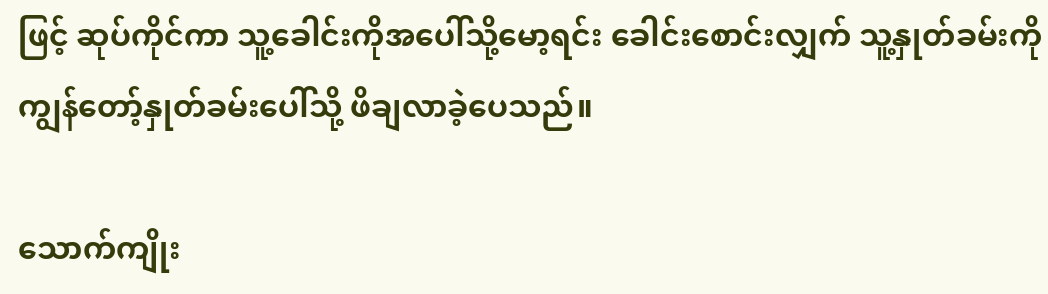ဖြင့် ဆုပ်ကိုင်ကာ သူ့ခေါင်းကိုအပေါ်သို့မော့ရင်း ခေါင်းစောင်းလျှက် သူ့နှုတ်ခမ်းကို ကျွန်တော့်နှုတ်ခမ်းပေါ်သို့ ဖိချလာခဲ့ပေသည်။

သောက်ကျိုး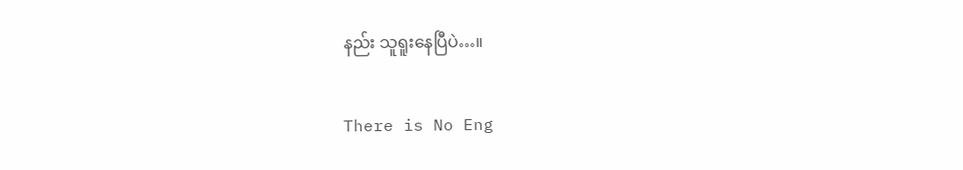နည်း သူရူးနေပြီပဲ…။

There is No Eng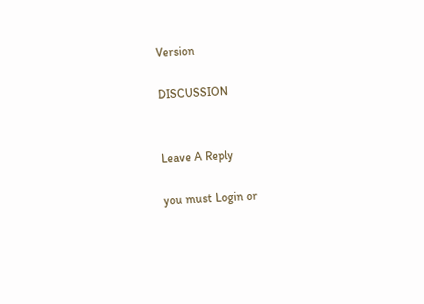Version

DISCUSSION


Leave A Reply

you must Login or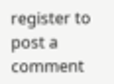register to post a comment